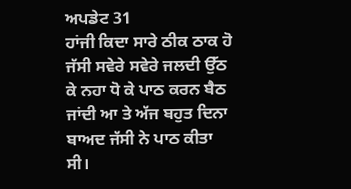ਅਪਡੇਟ 31
ਹਾਂਜੀ ਕਿਦਾ ਸਾਰੇ ਠੀਕ ਠਾਕ ਹੋ
ਜੱਸੀ ਸਵੇਰੇ ਸਵੇਰੇ ਜਲਦੀ ਉੱਠ ਕੇ ਨਹਾ ਧੋ ਕੇ ਪਾਠ ਕਰਨ ਬੈਠ ਜਾਂਦੀ ਆ ਤੇ ਅੱਜ ਬਹੁਤ ਦਿਨਾ ਬਾਅਦ ਜੱਸੀ ਨੇ ਪਾਠ ਕੀਤਾ ਸੀ।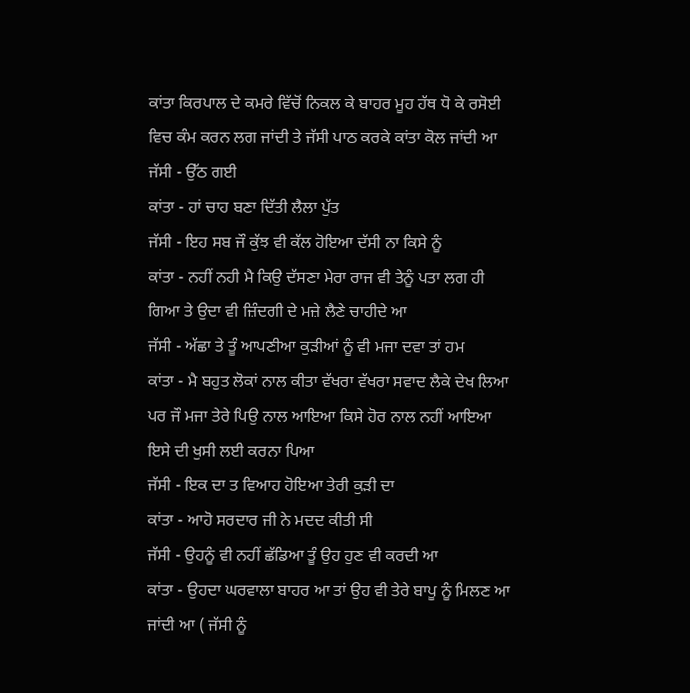ਕਾਂਤਾ ਕਿਰਪਾਲ ਦੇ ਕਮਰੇ ਵਿੱਚੋਂ ਨਿਕਲ ਕੇ ਬਾਹਰ ਮੂਹ ਹੱਥ ਧੋ ਕੇ ਰਸੋਈ ਵਿਚ ਕੰਮ ਕਰਨ ਲਗ ਜਾਂਦੀ ਤੇ ਜੱਸੀ ਪਾਠ ਕਰਕੇ ਕਾਂਤਾ ਕੋਲ ਜਾਂਦੀ ਆ
ਜੱਸੀ - ਉੱਠ ਗਈ
ਕਾਂਤਾ - ਹਾਂ ਚਾਹ ਬਣਾ ਦਿੱਤੀ ਲੈਲਾ ਪੁੱਤ
ਜੱਸੀ - ਇਹ ਸਬ ਜੌ ਕੁੱਝ ਵੀ ਕੱਲ ਹੋਇਆ ਦੱਸੀ ਨਾ ਕਿਸੇ ਨੂੰ
ਕਾਂਤਾ - ਨਹੀਂ ਨਹੀ ਮੈ ਕਿਉ ਦੱਸਣਾ ਮੇਰਾ ਰਾਜ ਵੀ ਤੇਨੂੰ ਪਤਾ ਲਗ ਹੀ ਗਿਆ ਤੇ ਉਦਾ ਵੀ ਜ਼ਿੰਦਗੀ ਦੇ ਮਜ਼ੇ ਲੈਣੇ ਚਾਹੀਦੇ ਆ
ਜੱਸੀ - ਅੱਛਾ ਤੇ ਤੂੰ ਆਪਣੀਆ ਕੁੜੀਆਂ ਨੂੰ ਵੀ ਮਜਾ ਦਵਾ ਤਾਂ ਹਮ
ਕਾਂਤਾ - ਮੈ ਬਹੁਤ ਲੋਕਾਂ ਨਾਲ ਕੀਤਾ ਵੱਖਰਾ ਵੱਖਰਾ ਸਵਾਦ ਲੈਕੇ ਦੇਖ ਲਿਆ ਪਰ ਜੌ ਮਜਾ ਤੇਰੇ ਪਿਉ ਨਾਲ ਆਇਆ ਕਿਸੇ ਹੋਰ ਨਾਲ ਨਹੀਂ ਆਇਆ ਇਸੇ ਦੀ ਖੁਸੀ ਲਈ ਕਰਨਾ ਪਿਆ
ਜੱਸੀ - ਇਕ ਦਾ ਤ ਵਿਆਹ ਹੋਇਆ ਤੇਰੀ ਕੁੜੀ ਦਾ
ਕਾਂਤਾ - ਆਹੋ ਸਰਦਾਰ ਜੀ ਨੇ ਮਦਦ ਕੀਤੀ ਸੀ
ਜੱਸੀ - ਉਹਨੂੰ ਵੀ ਨਹੀਂ ਛੱਡਿਆ ਤੂੰ ਉਹ ਹੁਣ ਵੀ ਕਰਦੀ ਆ
ਕਾਂਤਾ - ਉਹਦਾ ਘਰਵਾਲਾ ਬਾਹਰ ਆ ਤਾਂ ਉਹ ਵੀ ਤੇਰੇ ਬਾਪੂ ਨੂੰ ਮਿਲਣ ਆ ਜਾਂਦੀ ਆ ( ਜੱਸੀ ਨੂੰ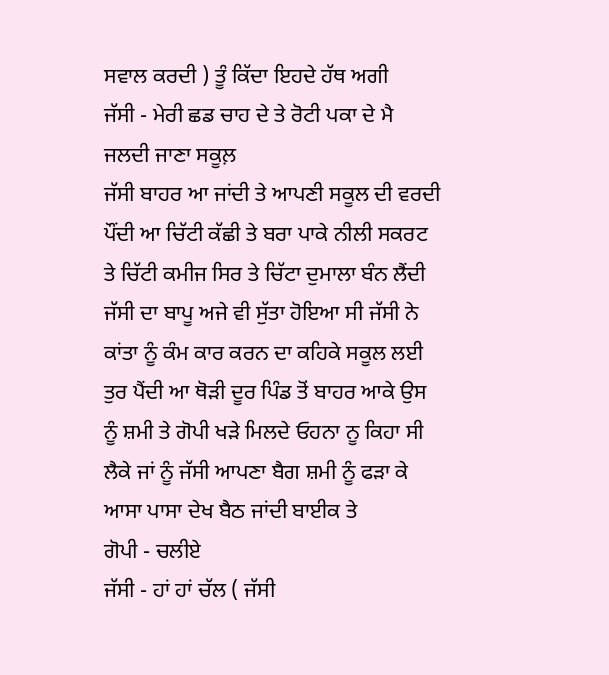ਸਵਾਲ ਕਰਦੀ ) ਤੂੰ ਕਿੱਦਾ ਇਹਦੇ ਹੱਥ ਅਗੀ
ਜੱਸੀ - ਮੇਰੀ ਛਡ ਚਾਹ ਦੇ ਤੇ ਰੋਟੀ ਪਕਾ ਦੇ ਮੈ ਜਲਦੀ ਜਾਣਾ ਸਕੂਲ਼
ਜੱਸੀ ਬਾਹਰ ਆ ਜਾਂਦੀ ਤੇ ਆਪਣੀ ਸਕੂਲ ਦੀ ਵਰਦੀ ਪੌਂਦੀ ਆ ਚਿੱਟੀ ਕੱਛੀ ਤੇ ਬਰਾ ਪਾਕੇ ਨੀਲੀ ਸਕਰਟ ਤੇ ਚਿੱਟੀ ਕਮੀਜ ਸਿਰ ਤੇ ਚਿੱਟਾ ਦੁਮਾਲਾ ਬੰਨ ਲੈਂਦੀ ਜੱਸੀ ਦਾ ਬਾਪੂ ਅਜੇ ਵੀ ਸੁੱਤਾ ਹੋਇਆ ਸੀ ਜੱਸੀ ਨੇ ਕਾਂਤਾ ਨੂੰ ਕੰਮ ਕਾਰ ਕਰਨ ਦਾ ਕਹਿਕੇ ਸਕੂਲ ਲਈ ਤੁਰ ਪੈਂਦੀ ਆ ਥੋੜੀ ਦੂਰ ਪਿੰਡ ਤੋਂ ਬਾਹਰ ਆਕੇ ਉਸ ਨੂੰ ਸ਼ਮੀ ਤੇ ਗੋਪੀ ਖੜੇ ਮਿਲਦੇ ਓਹਨਾ ਨੂ ਕਿਹਾ ਸੀ ਲੈਕੇ ਜਾਂ ਨੂੰ ਜੱਸੀ ਆਪਣਾ ਬੈਗ ਸ਼ਮੀ ਨੂੰ ਫੜਾ ਕੇ ਆਸਾ ਪਾਸਾ ਦੇਖ ਬੈਠ ਜਾਂਦੀ ਬਾਈਕ ਤੇ
ਗੋਪੀ - ਚਲੀਏ
ਜੱਸੀ - ਹਾਂ ਹਾਂ ਚੱਲ ( ਜੱਸੀ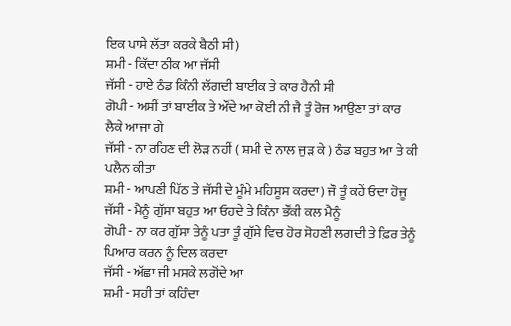ਇਕ ਪਾਸੇ ਲੱਤਾ ਕਰਕੇ ਬੈਠੀ ਸੀ)
ਸ਼ਮੀ - ਕਿੱਦਾ ਠੀਕ ਆ ਜੱਸੀ
ਜੱਸੀ - ਹਾਏ ਠੰਡ ਕਿੰਨੀ ਲੱਗਦੀ ਬਾਈਕ ਤੇ ਕਾਰ ਹੈਨੀ ਸੀ
ਗੋਪੀ - ਅਸੀਂ ਤਾਂ ਬਾਈਕ ਤੇ ਔਂਦੇ ਆ ਕੋਈ ਨੀ ਜੈ ਤੂੰ ਰੋਜ ਆਉਣਾ ਤਾਂ ਕਾਰ ਲੈਕੇ ਆਜਾ ਗੇ
ਜੱਸੀ - ਨਾ ਰਹਿਣ ਦੀ ਲੋੜ ਨਹੀਂ ( ਸ਼ਮੀ ਦੇ ਨਾਲ ਜੁੜ ਕੇ ) ਠੰਡ ਬਹੁਤ ਆ ਤੇ ਕੀ ਪਲੈਨ ਕੀਤਾ
ਸ਼ਮੀ - ਆਪਣੀ ਪਿੱਠ ਤੇ ਜੱਸੀ ਦੇ ਮੂੰਮੇ ਮਹਿਸੂਸ ਕਰਦਾ) ਜੌ ਤੂੰ ਕਹੇਂ ਓਦਾ ਹੋਜੂ
ਜੱਸੀ - ਮੈਨੂੰ ਗੁੱਸਾ ਬਹੁਤ ਆ ਓਹਦੇ ਤੇ ਕਿੰਨਾ ਭੌਂਕੀ ਕਲ ਮੈਨੂੰ
ਗੋਪੀ - ਨਾ ਕਰ ਗੁੱਸਾ ਤੇਨੂੰ ਪਤਾ ਤੂੰ ਗੁੱਸੇ ਵਿਚ ਹੋਰ ਸੋਹਣੀ ਲਗਦੀ ਤੇ ਫ਼ਿਰ ਤੇਨੂੰ ਪਿਆਰ ਕਰਨ ਨੂੰ ਦਿਲ ਕਰਦਾ
ਜੱਸੀ - ਅੱਛਾ ਜੀ ਮਸਕੇ ਲਗੋਂਦੇ ਆ
ਸ਼ਮੀ - ਸਹੀ ਤਾਂ ਕਹਿੰਦਾ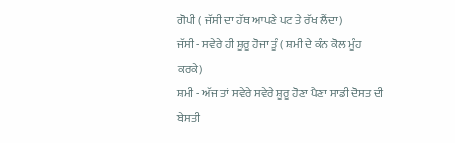ਗੋਪੀ ( ਜੱਸੀ ਦਾ ਹੱਥ ਆਪਣੇ ਪਟ ਤੇ ਰੱਖ ਲੈਂਦਾ)
ਜੱਸੀ - ਸਵੇਰੇ ਹੀ ਸ਼ੂਰੂ ਹੋਜਾ ਤੂੰ ( ਸ਼ਮੀ ਦੇ ਕੰਨ ਕੋਲ ਮੂੰਹ ਕਰਕੇ)
ਸ਼ਮੀ - ਅੱਜ ਤਾਂ ਸਵੇਰੇ ਸਵੇਰੇ ਸ਼ੂਰੂ ਹੋਣਾ ਪੈਣਾ ਸਾਡੀ ਦੋਸਤ ਦੀ ਬੇਸਤੀ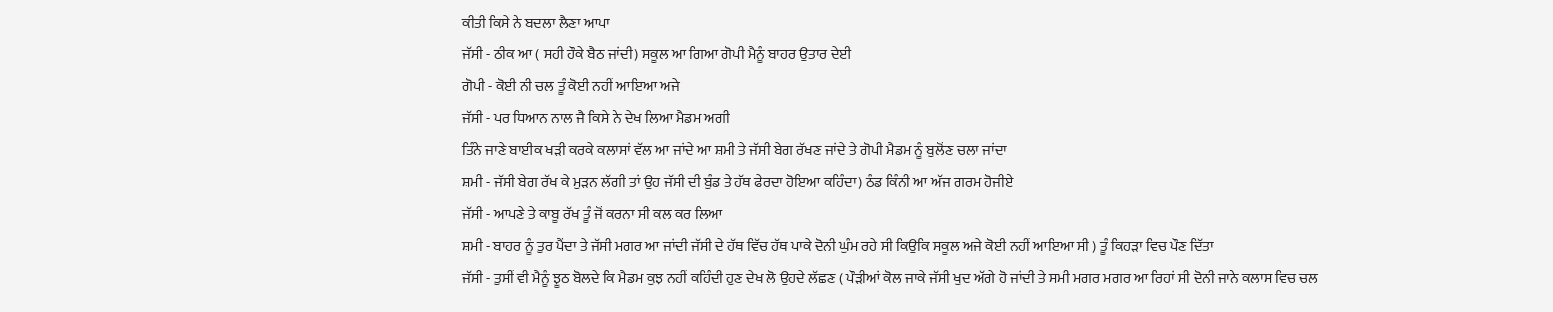ਕੀਤੀ ਕਿਸੇ ਨੇ ਬਦਲਾ ਲੈਣਾ ਆਪਾ
ਜੱਸੀ - ਠੀਕ ਆ ( ਸਹੀ ਹੌਕੇ ਬੈਠ ਜਾਂਦੀ) ਸਕੂਲ ਆ ਗਿਆ ਗੋਪੀ ਮੈਨੂੰ ਬਾਹਰ ਉਤਾਰ ਦੇਈ
ਗੋਪੀ - ਕੋਈ ਨੀ ਚਲ ਤੂੰ ਕੋਈ ਨਹੀਂ ਆਇਆ ਅਜੇ
ਜੱਸੀ - ਪਰ ਧਿਆਨ ਨਾਲ ਜੈ ਕਿਸੇ ਨੇ ਦੇਖ ਲਿਆ ਮੈਡਮ ਅਗੀ
ਤਿੰਨੇ ਜਾਣੇ ਬਾਈਕ ਖੜੀ ਕਰਕੇ ਕਲਾਸਾਂ ਵੱਲ ਆ ਜਾਂਦੇ ਆ ਸ਼ਮੀ ਤੇ ਜੱਸੀ ਬੇਗ ਰੱਖਣ ਜਾਂਦੇ ਤੇ ਗੋਪੀ ਮੈਡਮ ਨੂੰ ਬੁਲੋਂਣ ਚਲਾ ਜਾਂਦਾ
ਸ਼ਮੀ - ਜੱਸੀ ਬੇਗ ਰੱਖ ਕੇ ਮੁੜਨ ਲੱਗੀ ਤਾਂ ਉਹ ਜੱਸੀ ਦੀ ਬੁੰਡ ਤੇ ਹੱਥ ਫੇਰਦਾ ਹੋਇਆ ਕਹਿੰਦਾ) ਠੰਡ ਕਿੰਨੀ ਆ ਅੱਜ ਗਰਮ ਹੋਜੀਏ
ਜੱਸੀ - ਆਪਣੇ ਤੇ ਕਾਬੂ ਰੱਖ ਤੂੰ ਜੋਂ ਕਰਨਾ ਸੀ ਕਲ ਕਰ ਲਿਆ
ਸ਼ਮੀ - ਬਾਹਰ ਨੂੰ ਤੁਰ ਪੈਂਦਾ ਤੇ ਜੱਸੀ ਮਗਰ ਆ ਜਾਂਦੀ ਜੱਸੀ ਦੇ ਹੱਥ ਵਿੱਚ ਹੱਥ ਪਾਕੇ ਦੋਨੀ ਘੁੰਮ ਰਹੇ ਸੀ ਕਿਉਕਿ ਸਕੂਲ ਅਜੇ ਕੋਈ ਨਹੀਂ ਆਇਆ ਸੀ ) ਤੂੰ ਕਿਹੜਾ ਵਿਚ ਪੌਣ ਦਿੱਤਾ
ਜੱਸੀ - ਤੁਸੀਂ ਵੀ ਮੈਨੂੰ ਝੂਠ ਬੋਲਦੇ ਕਿ ਮੈਡਮ ਕੁਝ ਨਹੀਂ ਕਹਿੰਦੀ ਹੁਣ ਦੇਖ ਲੋ ਉਹਦੇ ਲੱਛਣ ( ਪੌੜੀਆਂ ਕੋਲ ਜਾਕੇ ਜੱਸੀ ਖੁਦ ਅੱਗੇ ਹੋ ਜਾਂਦੀ ਤੇ ਸਮੀ ਮਗਰ ਮਗਰ ਆ ਰਿਹਾਂ ਸੀ ਦੋਨੀ ਜਾਨੇ ਕਲਾਸ ਵਿਚ ਚਲ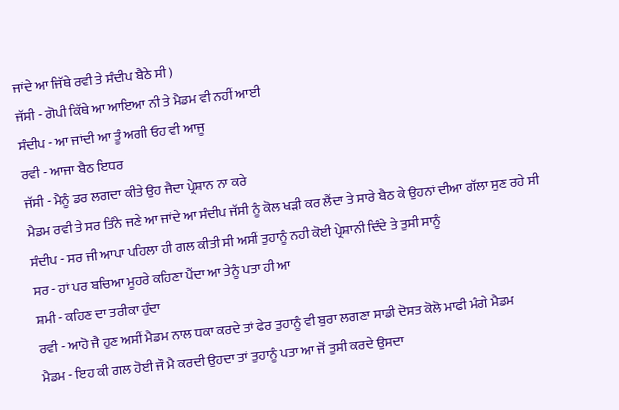ਜਾਂਦੇ ਆ ਜਿੱਥੇ ਰਵੀ ਤੇ ਸੰਦੀਪ ਬੈਠੇ ਸੀ )
ਜੱਸੀ - ਗੋਪੀ ਕਿੱਥੇ ਆ ਆਇਆ ਨੀ ਤੇ ਮੈਡਮ ਵੀ ਨਹੀਂ ਆਈ
ਸੰਦੀਪ - ਆ ਜਾਂਦੀ ਆ ਤੂੰ ਅਗੀ ਓਹ ਵੀ ਆਜੂ
ਰਵੀ - ਆਜਾ ਬੈਠ ਇਧਰ
ਜੱਸੀ - ਮੈਨੂੰ ਡਰ ਲਗਦਾ ਕੀਤੇ ਉਹ ਜੈਦਾ ਪ੍ਰੇਸ਼ਾਨ ਨਾ ਕਰੇ
ਮੈਡਮ ਰਵੀ ਤੇ ਸਰ ਤਿੰਨੇ ਜਣੇ ਆ ਜਾਂਦੇ ਆ ਸੰਦੀਪ ਜੱਸੀ ਨੂੰ ਕੋਲ ਖੜੀ ਕਰ ਲੈਂਦਾ ਤੇ ਸਾਰੇ ਬੈਠ ਕੇ ਉਹਨਾਂ ਦੀਆ ਗੱਲਾ ਸੁਣ ਰਹੇ ਸੀ
ਸੰਦੀਪ - ਸਰ ਜੀ ਆਪਾ ਪਹਿਲਾ ਹੀ ਗਲ ਕੀਤੀ ਸੀ ਅਸੀਂ ਤੁਹਾਨੂੰ ਨਹੀ ਕੋਈ ਪ੍ਰੇਸ਼ਾਨੀ ਦਿੰਦੇ ਤੇ ਤੁਸੀ ਸਾਨੂੰ
ਸਰ - ਹਾਂ ਪਰ ਬਚਿਆ ਮੂਹਰੇ ਕਹਿਣਾ ਪੈਂਦਾ ਆ ਤੇਨੂੰ ਪਤਾ ਹੀ ਆ
ਸ਼ਮੀ - ਕਹਿਣ ਦਾ ਤਰੀਕਾ ਹੁੰਦਾ
ਰਵੀ - ਆਹੋ ਜੈ ਹੁਣ ਅਸੀਂ ਮੈਡਮ ਨਾਲ ਧਕਾ ਕਰਦੇ ਤਾਂ ਫੇਰ ਤੁਹਾਨੂੰ ਵੀ ਬੁਰਾ ਲਗਣਾ ਸਾਡੀ ਦੋਸਤ ਕੋਲੋ ਮਾਫੀ ਮੰਗੇ ਮੈਡਮ
ਮੈਡਮ - ਇਹ ਕੀ ਗਲ ਹੋਈ ਜੌ ਮੈ ਕਰਦੀ ਉਹਦਾ ਤਾਂ ਤੁਹਾਨੂੰ ਪਤਾ ਆ ਜੋਂ ਤੁਸੀ ਕਰਦੇ ਉਸਦਾ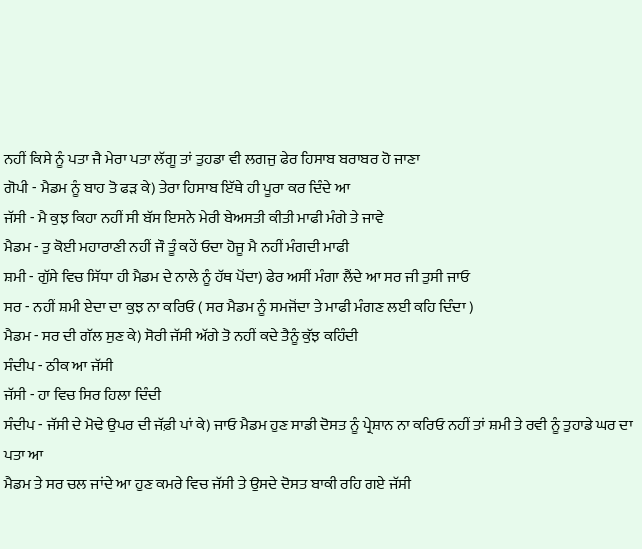ਨਹੀਂ ਕਿਸੇ ਨੂੰ ਪਤਾ ਜੈ ਮੇਰਾ ਪਤਾ ਲੱਗੂ ਤਾਂ ਤੁਹਡਾ ਵੀ ਲਗਜੁ ਫੇਰ ਹਿਸਾਬ ਬਰਾਬਰ ਹੋ ਜਾਣਾ
ਗੋਪੀ - ਮੈਡਮ ਨੂੰ ਬਾਹ ਤੋ ਫੜ ਕੇ) ਤੇਰਾ ਹਿਸਾਬ ਇੱਥੇ ਹੀ ਪੂਰਾ ਕਰ ਦਿੰਦੇ ਆ
ਜੱਸੀ - ਮੈ ਕੁਝ ਕਿਹਾ ਨਹੀਂ ਸੀ ਬੱਸ ਇਸਨੇ ਮੇਰੀ ਬੇਅਸਤੀ ਕੀਤੀ ਮਾਫੀ ਮੰਗੇ ਤੇ ਜਾਵੇ
ਮੈਡਮ - ਤੁ ਕੋਈ ਮਹਾਰਾਣੀ ਨਹੀਂ ਜੌ ਤੂੰ ਕਹੇਂ ਓਦਾ ਹੋਜੂ ਮੈ ਨਹੀਂ ਮੰਗਦੀ ਮਾਫੀ
ਸ਼ਮੀ - ਗੁੱਸੇ ਵਿਚ ਸਿੱਧਾ ਹੀ ਮੈਡਮ ਦੇ ਨਾਲੇ ਨੂੰ ਹੱਥ ਪੋਂਦਾ) ਫੇਰ ਅਸੀਂ ਮੰਗਾ ਲੈਂਦੇ ਆ ਸਰ ਜੀ ਤੁਸੀ ਜਾਓ
ਸਰ - ਨਹੀਂ ਸ਼ਮੀ ਏਦਾ ਦਾ ਕੁਝ ਨਾ ਕਰਿਓ ( ਸਰ ਮੈਡਮ ਨੂੰ ਸਮਜੋਂਦਾ ਤੇ ਮਾਫੀ ਮੰਗਣ ਲਈ ਕਹਿ ਦਿੰਦਾ )
ਮੈਡਮ - ਸਰ ਦੀ ਗੱਲ ਸੁਣ ਕੇ) ਸੋਰੀ ਜੱਸੀ ਅੱਗੇ ਤੋ ਨਹੀਂ ਕਦੇ ਤੈਨੂੰ ਕੁੱਝ ਕਹਿੰਦੀ
ਸੰਦੀਪ - ਠੀਕ ਆ ਜੱਸੀ
ਜੱਸੀ - ਹਾ ਵਿਚ ਸਿਰ ਹਿਲਾ ਦਿੰਦੀ
ਸੰਦੀਪ - ਜੱਸੀ ਦੇ ਮੋਢੇ ਉਪਰ ਦੀ ਜੱਫ਼ੀ ਪਾਂ ਕੇ) ਜਾਓ ਮੈਡਮ ਹੁਣ ਸਾਡੀ ਦੋਸਤ ਨੂੰ ਪ੍ਰੇਸ਼ਾਨ ਨਾ ਕਰਿਓ ਨਹੀਂ ਤਾਂ ਸ਼ਮੀ ਤੇ ਰਵੀ ਨੂੰ ਤੁਹਾਡੇ ਘਰ ਦਾ ਪਤਾ ਆ
ਮੈਡਮ ਤੇ ਸਰ ਚਲ ਜਾਂਦੇ ਆ ਹੁਣ ਕਮਰੇ ਵਿਚ ਜੱਸੀ ਤੇ ਉਸਦੇ ਦੋਸਤ ਬਾਕੀ ਰਹਿ ਗਏ ਜੱਸੀ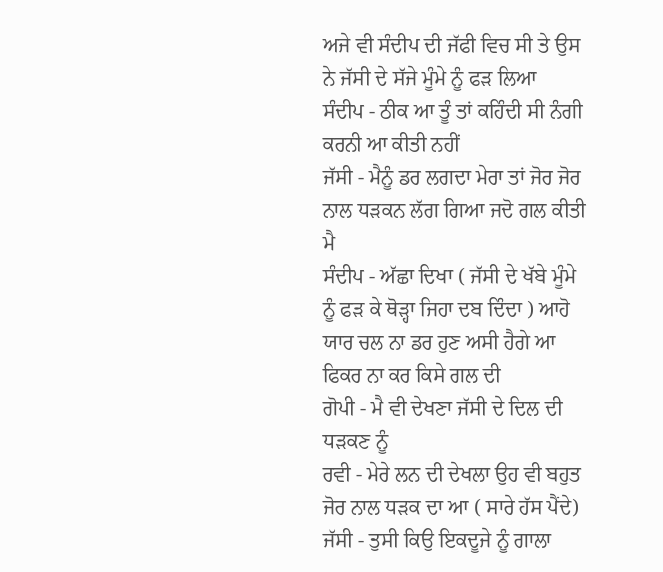ਅਜੇ ਵੀ ਸੰਦੀਪ ਦੀ ਜੱਫੀ ਵਿਚ ਸੀ ਤੇ ਉਸ ਨੇ ਜੱਸੀ ਦੇ ਸੱਜੇ ਮੂੰਮੇ ਨੂੰ ਫੜ ਲਿਆ
ਸੰਦੀਪ - ਠੀਕ ਆ ਤੂੰ ਤਾਂ ਕਹਿੰਦੀ ਸੀ ਨੰਗੀ ਕਰਨੀ ਆ ਕੀਤੀ ਨਹੀਂ
ਜੱਸੀ - ਮੈਨੂੰ ਡਰ ਲਗਦਾ ਮੇਰਾ ਤਾਂ ਜੋਰ ਜੋਰ ਨਾਲ ਧੜਕਨ ਲੱਗ ਗਿਆ ਜਦੋ ਗਲ ਕੀਤੀ ਮੈ
ਸੰਦੀਪ - ਅੱਛਾ ਦਿਖਾ ( ਜੱਸੀ ਦੇ ਖੱਬੇ ਮੂੰਮੇ ਨੂੰ ਫੜ ਕੇ ਥੋੜ੍ਹਾ ਜਿਹਾ ਦਬ ਦਿੰਦਾ ) ਆਹੋ ਯਾਰ ਚਲ ਨਾ ਡਰ ਹੁਣ ਅਸੀ ਹੈਗੇ ਆ ਫਿਕਰ ਨਾ ਕਰ ਕਿਸੇ ਗਲ ਦੀ
ਗੋਪੀ - ਮੈ ਵੀ ਦੇਖਣਾ ਜੱਸੀ ਦੇ ਦਿਲ ਦੀ ਧੜਕਣ ਨੂੰ
ਰਵੀ - ਮੇਰੇ ਲਨ ਦੀ ਦੇਖਲਾ ਉਹ ਵੀ ਬਹੁਤ ਜੋਰ ਨਾਲ ਧੜਕ ਦਾ ਆ ( ਸਾਰੇ ਹੱਸ ਪੈਂਦੇ)
ਜੱਸੀ - ਤੁਸੀ ਕਿਉ ਇਕਦੂਜੇ ਨੂੰ ਗਾਲਾ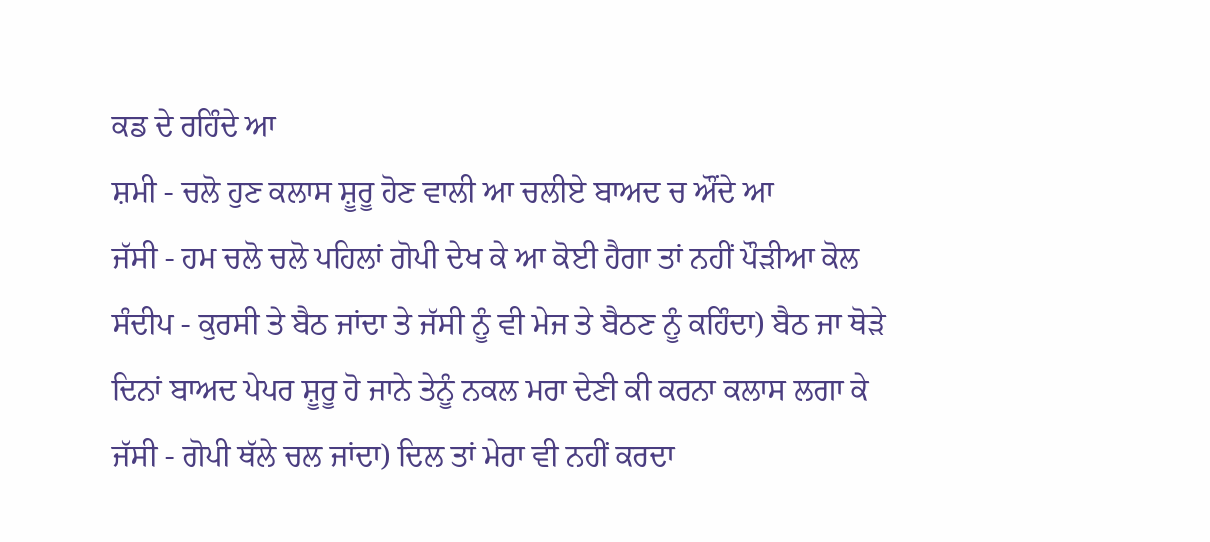ਕਡ ਦੇ ਰਹਿੰਦੇ ਆ
ਸ਼ਮੀ - ਚਲੋ ਹੁਣ ਕਲਾਸ ਸ਼ੂਰੂ ਹੋਣ ਵਾਲੀ ਆ ਚਲੀਏ ਬਾਅਦ ਚ ਔਂਦੇ ਆ
ਜੱਸੀ - ਹਮ ਚਲੋ ਚਲੋ ਪਹਿਲਾਂ ਗੋਪੀ ਦੇਖ ਕੇ ਆ ਕੋਈ ਹੈਗਾ ਤਾਂ ਨਹੀਂ ਪੌੜੀਆ ਕੋਲ
ਸੰਦੀਪ - ਕੁਰਸੀ ਤੇ ਬੈਠ ਜਾਂਦਾ ਤੇ ਜੱਸੀ ਨੂੰ ਵੀ ਮੇਜ ਤੇ ਬੈਠਣ ਨੂੰ ਕਹਿੰਦਾ) ਬੈਠ ਜਾ ਥੋੜੇ ਦਿਨਾਂ ਬਾਅਦ ਪੇਪਰ ਸ਼ੂਰੂ ਹੋ ਜਾਨੇ ਤੇਨੂੰ ਨਕਲ ਮਰਾ ਦੇਣੀ ਕੀ ਕਰਨਾ ਕਲਾਸ ਲਗਾ ਕੇ
ਜੱਸੀ - ਗੋਪੀ ਥੱਲੇ ਚਲ ਜਾਂਦਾ) ਦਿਲ ਤਾਂ ਮੇਰਾ ਵੀ ਨਹੀਂ ਕਰਦਾ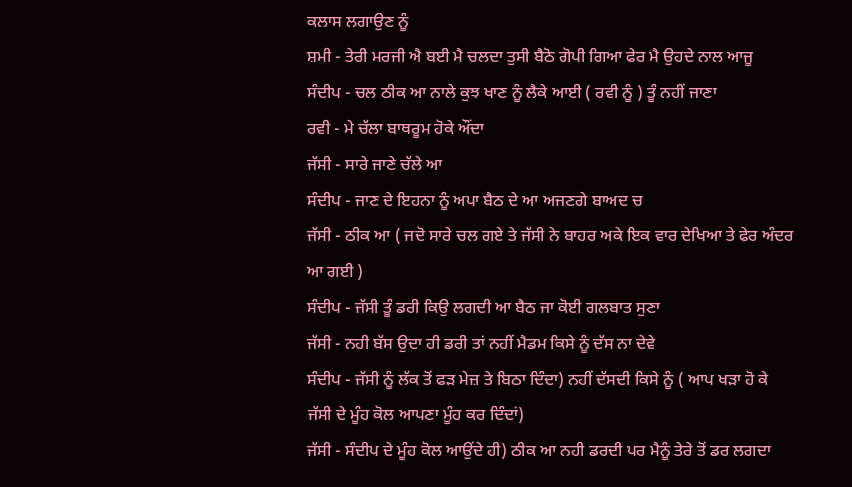ਕਲਾਸ ਲਗਾਉਣ ਨੂੰ
ਸ਼ਮੀ - ਤੇਰੀ ਮਰਜੀ ਐ ਬਈ ਮੈ ਚਲਦਾ ਤੁਸੀ ਬੈਠੋ ਗੋਪੀ ਗਿਆ ਫੇਰ ਮੈ ਉਹਦੇ ਨਾਲ ਆਜੂ
ਸੰਦੀਪ - ਚਲ ਠੀਕ ਆ ਨਾਲੇ ਕੁਝ ਖਾਣ ਨੂੰ ਲੈਕੇ ਆਈ ( ਰਵੀ ਨੂੰ ) ਤੂੰ ਨਹੀਂ ਜਾਣਾ
ਰਵੀ - ਮੇ ਚੱਲਾ ਬਾਥਰੂਮ ਹੋਕੇ ਔਂਦਾ
ਜੱਸੀ - ਸਾਰੇ ਜਾਣੇ ਚੱਲੇ ਆ
ਸੰਦੀਪ - ਜਾਣ ਦੇ ਇਹਨਾ ਨੂੰ ਅਪਾ ਬੈਠ ਦੇ ਆ ਅਜਣਗੇ ਬਾਅਦ ਚ
ਜੱਸੀ - ਠੀਕ ਆ ( ਜਦੋ ਸਾਰੇ ਚਲ ਗਏ ਤੇ ਜੱਸੀ ਨੇ ਬਾਹਰ ਅਕੇ ਇਕ ਵਾਰ ਦੇਖਿਆ ਤੇ ਫੇਰ ਅੰਦਰ ਆ ਗਈ )
ਸੰਦੀਪ - ਜੱਸੀ ਤੂੰ ਡਰੀ ਕਿਉ ਲਗਦੀ ਆ ਬੈਠ ਜਾ ਕੋਈ ਗਲਬਾਤ ਸੁਣਾ
ਜੱਸੀ - ਨਹੀ ਬੱਸ ਉਦਾ ਹੀ ਡਰੀ ਤਾਂ ਨਹੀਂ ਮੈਡਮ ਕਿਸੇ ਨੂੰ ਦੱਸ ਨਾ ਦੇਵੇ
ਸੰਦੀਪ - ਜੱਸੀ ਨੂੰ ਲੱਕ ਤੋਂ ਫੜ ਮੇਜ਼ ਤੇ ਬਿਠਾ ਦਿੰਦਾ) ਨਹੀਂ ਦੱਸਦੀ ਕਿਸੇ ਨੂੰ ( ਆਪ ਖੜਾ ਹੋ ਕੇ ਜੱਸੀ ਦੇ ਮੂੰਹ ਕੋਲ ਆਪਣਾ ਮੂੰਹ ਕਰ ਦਿੰਦਾਂ)
ਜੱਸੀ - ਸੰਦੀਪ ਦੇ ਮੂੰਹ ਕੋਲ ਆਉਂਦੇ ਹੀ) ਠੀਕ ਆ ਨਹੀ ਡਰਦੀ ਪਰ ਮੈਨੂੰ ਤੇਰੇ ਤੋਂ ਡਰ ਲਗਦਾ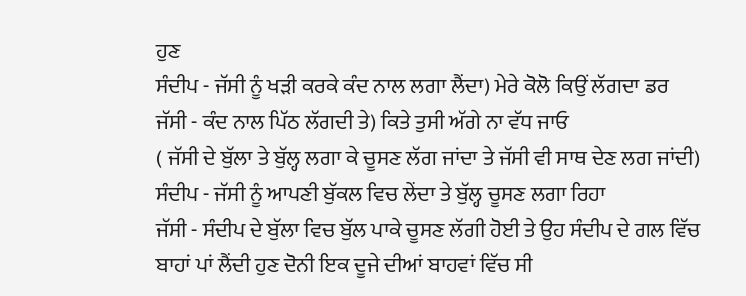ਹੁਣ
ਸੰਦੀਪ - ਜੱਸੀ ਨੂੰ ਖੜੀ ਕਰਕੇ ਕੰਦ ਨਾਲ ਲਗਾ ਲੈਂਦਾ) ਮੇਰੇ ਕੋਲੋ ਕਿਉਂ ਲੱਗਦਾ ਡਰ
ਜੱਸੀ - ਕੰਦ ਨਾਲ ਪਿੱਠ ਲੱਗਦੀ ਤੇ) ਕਿਤੇ ਤੁਸੀ ਅੱਗੇ ਨਾ ਵੱਧ ਜਾਓ
( ਜੱਸੀ ਦੇ ਬੁੱਲਾ ਤੇ ਬੁੱਲ੍ਹ ਲਗਾ ਕੇ ਚੂਸਣ ਲੱਗ ਜਾਂਦਾ ਤੇ ਜੱਸੀ ਵੀ ਸਾਥ ਦੇਣ ਲਗ ਜਾਂਦੀ)
ਸੰਦੀਪ - ਜੱਸੀ ਨੂੰ ਆਪਣੀ ਬੁੱਕਲ ਵਿਚ ਲੇਂਦਾ ਤੇ ਬੁੱਲ੍ਹ ਚੂਸਣ ਲਗਾ ਰਿਹਾ
ਜੱਸੀ - ਸੰਦੀਪ ਦੇ ਬੁੱਲਾ ਵਿਚ ਬੁੱਲ ਪਾਕੇ ਚੂਸਣ ਲੱਗੀ ਹੋਈ ਤੇ ਉਹ ਸੰਦੀਪ ਦੇ ਗਲ ਵਿੱਚ ਬਾਹਾਂ ਪਾਂ ਲੈਂਦੀ ਹੁਣ ਦੋਨੀ ਇਕ ਦੂਜੇ ਦੀਆਂ ਬਾਹਵਾਂ ਵਿੱਚ ਸੀ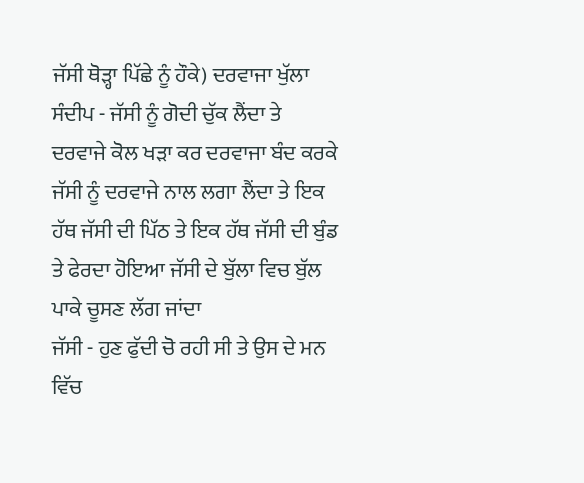ਜੱਸੀ ਥੋੜ੍ਹਾ ਪਿੱਛੇ ਨੂੰ ਹੌਕੇ) ਦਰਵਾਜਾ ਖੁੱਲਾ
ਸੰਦੀਪ - ਜੱਸੀ ਨੂੰ ਗੋਦੀ ਚੁੱਕ ਲੈਂਦਾ ਤੇ ਦਰਵਾਜੇ ਕੋਲ ਖੜਾ ਕਰ ਦਰਵਾਜਾ ਬੰਦ ਕਰਕੇ ਜੱਸੀ ਨੂੰ ਦਰਵਾਜੇ ਨਾਲ ਲਗਾ ਲੈਂਦਾ ਤੇ ਇਕ ਹੱਥ ਜੱਸੀ ਦੀ ਪਿੱਠ ਤੇ ਇਕ ਹੱਥ ਜੱਸੀ ਦੀ ਬੁੰਡ ਤੇ ਫੇਰਦਾ ਹੋਇਆ ਜੱਸੀ ਦੇ ਬੁੱਲਾ ਵਿਚ ਬੁੱਲ ਪਾਕੇ ਚੂਸਣ ਲੱਗ ਜਾਂਦਾ
ਜੱਸੀ - ਹੁਣ ਫੁੱਦੀ ਚੋ ਰਹੀ ਸੀ ਤੇ ਉਸ ਦੇ ਮਨ ਵਿੱਚ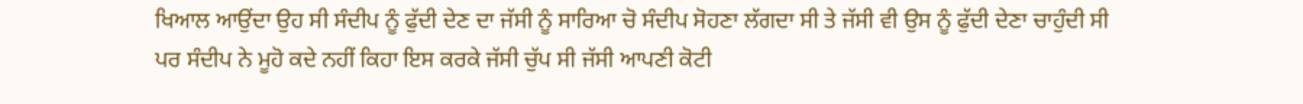ਖਿਆਲ ਆਉਂਦਾ ਉਹ ਸੀ ਸੰਦੀਪ ਨੂੰ ਫੁੱਦੀ ਦੇਣ ਦਾ ਜੱਸੀ ਨੂੰ ਸਾਰਿਆ ਚੋ ਸੰਦੀਪ ਸੋਹਣਾ ਲੱਗਦਾ ਸੀ ਤੇ ਜੱਸੀ ਵੀ ਉਸ ਨੂੰ ਫੁੱਦੀ ਦੇਣਾ ਚਾਹੁੰਦੀ ਸੀ ਪਰ ਸੰਦੀਪ ਨੇ ਮੂਹੋ ਕਦੇ ਨਹੀਂ ਕਿਹਾ ਇਸ ਕਰਕੇ ਜੱਸੀ ਚੁੱਪ ਸੀ ਜੱਸੀ ਆਪਣੀ ਕੋਟੀ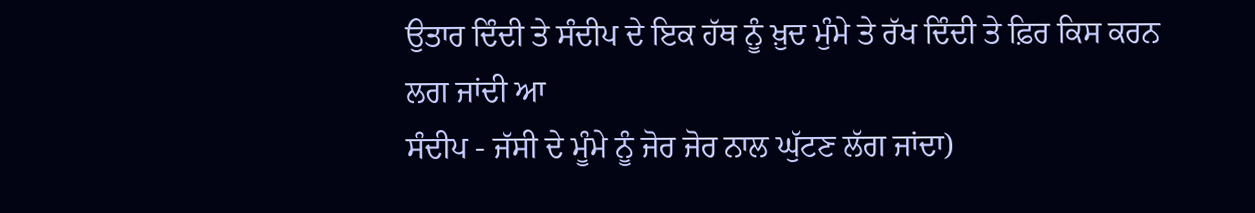ਉਤਾਰ ਦਿੰਦੀ ਤੇ ਸੰਦੀਪ ਦੇ ਇਕ ਹੱਥ ਨੂੰ ਖ਼ੁਦ ਮੁੰਮੇ ਤੇ ਰੱਖ ਦਿੰਦੀ ਤੇ ਫ਼ਿਰ ਕਿਸ ਕਰਨ ਲਗ ਜਾਂਦੀ ਆ
ਸੰਦੀਪ - ਜੱਸੀ ਦੇ ਮੂੰਮੇ ਨੂੰ ਜੋਰ ਜੋਰ ਨਾਲ ਘੁੱਟਣ ਲੱਗ ਜਾਂਦਾ)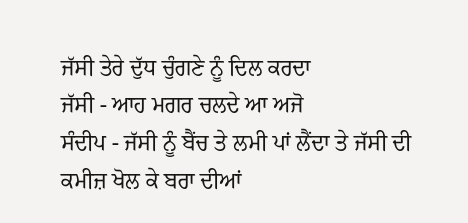ਜੱਸੀ ਤੇਰੇ ਦੁੱਧ ਚੁੰਗਣੇ ਨੂੰ ਦਿਲ ਕਰਦਾ
ਜੱਸੀ - ਆਹ ਮਗਰ ਚਲਦੇ ਆ ਅਜੋ
ਸੰਦੀਪ - ਜੱਸੀ ਨੂੰ ਬੈਂਚ ਤੇ ਲਮੀ ਪਾਂ ਲੈਂਦਾ ਤੇ ਜੱਸੀ ਦੀ ਕਮੀਜ਼ ਖੋਲ ਕੇ ਬਰਾ ਦੀਆਂ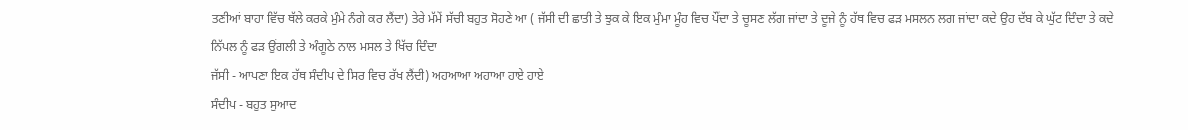ਤਣੀਆਂ ਬਾਹਾ ਵਿੱਚ ਥੱਲੇ ਕਰਕੇ ਮੁੰਮੇ ਨੰਗੇ ਕਰ ਲੈਂਦਾ) ਤੇਰੇ ਮੱਮੇਂ ਸੱਚੀ ਬਹੁਤ ਸੋਹਣੇ ਆ ( ਜੱਸੀ ਦੀ ਛਾਤੀ ਤੇ ਝੁਕ ਕੇ ਇਕ ਮੁੰਮਾ ਮੂੰਹ ਵਿਚ ਪੌਂਦਾ ਤੇ ਚੂਸਣ ਲੱਗ ਜਾਂਦਾ ਤੇ ਦੂਜੇ ਨੂੰ ਹੱਥ ਵਿਚ ਫੜ ਮਸਲਨ ਲਗ ਜਾਂਦਾ ਕਦੇ ਉਹ ਦੱਬ ਕੇ ਘੁੱਟ ਦਿੰਦਾ ਤੇ ਕਦੇ ਨਿੱਪਲ ਨੂੰ ਫੜ ਉਂਗਲੀ ਤੇ ਅੰਗੂਠੇ ਨਾਲ ਮਸਲ ਤੇ ਖਿੱਚ ਦਿੰਦਾ
ਜੱਸੀ - ਆਪਣਾ ਇਕ ਹੱਥ ਸੰਦੀਪ ਦੇ ਸਿਰ ਵਿਚ ਰੱਖ ਲੈਂਦੀ) ਅਹਆਆ ਅਹਾਆ ਹਾਏ ਹਾਏ
ਸੰਦੀਪ - ਬਹੁਤ ਸੁਆਦ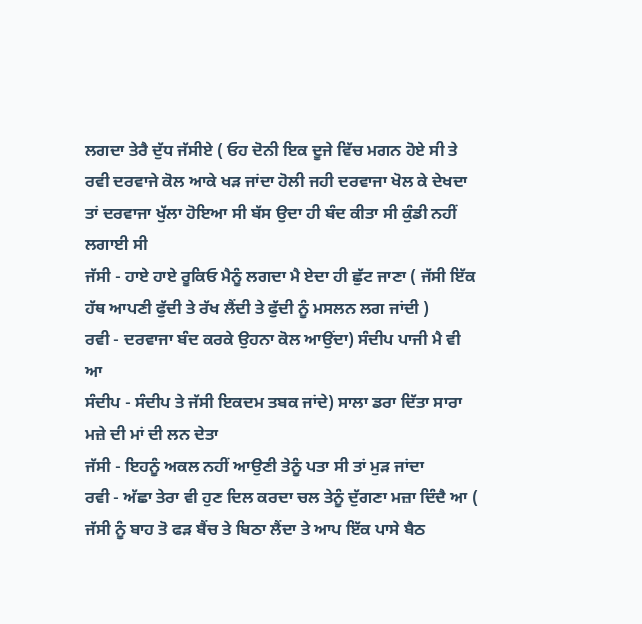ਲਗਦਾ ਤੇਰੈ ਦੁੱਧ ਜੱਸੀਏ ( ਓਹ ਦੋਨੀ ਇਕ ਦੂਜੇ ਵਿੱਚ ਮਗਨ ਹੋਏ ਸੀ ਤੇ ਰਵੀ ਦਰਵਾਜੇ ਕੋਲ ਆਕੇ ਖੜ ਜਾਂਦਾ ਹੋਲੀ ਜਹੀ ਦਰਵਾਜਾ ਖੋਲ ਕੇ ਦੇਖਦਾ ਤਾਂ ਦਰਵਾਜਾ ਖੁੱਲਾ ਹੋਇਆ ਸੀ ਬੱਸ ਉਦਾ ਹੀ ਬੰਦ ਕੀਤਾ ਸੀ ਕੁੰਡੀ ਨਹੀਂ ਲਗਾਈ ਸੀ
ਜੱਸੀ - ਹਾਏ ਹਾਏ ਰੂਕਿਓ ਮੈਨੂੰ ਲਗਦਾ ਮੈ ਏਦਾ ਹੀ ਛੁੱਟ ਜਾਣਾ ( ਜੱਸੀ ਇੱਕ ਹੱਥ ਆਪਣੀ ਫੁੱਦੀ ਤੇ ਰੱਖ ਲੈਂਦੀ ਤੇ ਫੁੱਦੀ ਨੂੰ ਮਸਲਨ ਲਗ ਜਾਂਦੀ )
ਰਵੀ - ਦਰਵਾਜਾ ਬੰਦ ਕਰਕੇ ਉਹਨਾ ਕੋਲ ਆਉਂਦਾ) ਸੰਦੀਪ ਪਾਜੀ ਮੈ ਵੀ ਆ
ਸੰਦੀਪ - ਸੰਦੀਪ ਤੇ ਜੱਸੀ ਇਕਦਮ ਤਬਕ ਜਾਂਦੇ) ਸਾਲਾ ਡਰਾ ਦਿੱਤਾ ਸਾਰਾ ਮਜ਼ੇ ਦੀ ਮਾਂ ਦੀ ਲਨ ਦੇਤਾ
ਜੱਸੀ - ਇਹਨੂੰ ਅਕਲ ਨਹੀਂ ਆਉਣੀ ਤੇਨੂੰ ਪਤਾ ਸੀ ਤਾਂ ਮੁੜ ਜਾਂਦਾ
ਰਵੀ - ਅੱਛਾ ਤੇਰਾ ਵੀ ਹੁਣ ਦਿਲ ਕਰਦਾ ਚਲ ਤੇਨੂੰ ਦੁੱਗਣਾ ਮਜ਼ਾ ਦਿੰਦੈ ਆ ( ਜੱਸੀ ਨੂੰ ਬਾਹ ਤੋ ਫੜ ਬੈਂਚ ਤੇ ਬਿਠਾ ਲੈਂਦਾ ਤੇ ਆਪ ਇੱਕ ਪਾਸੇ ਬੈਠ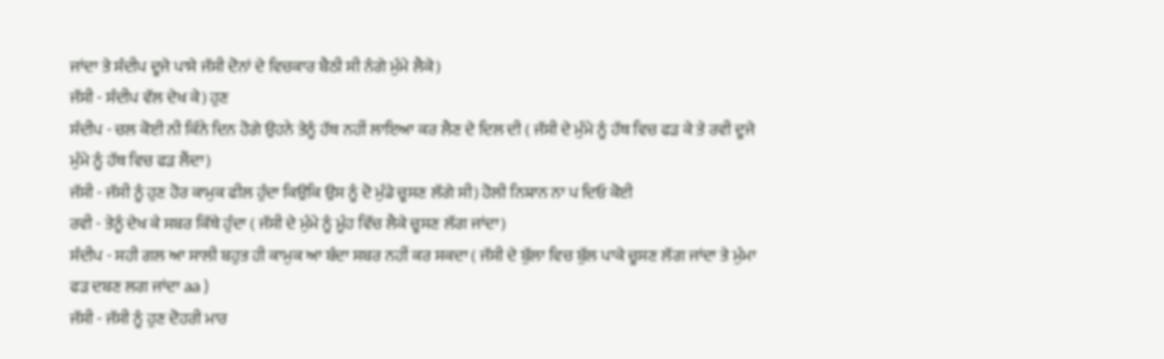ਜਾਂਦਾ ਤੇ ਸੰਦੀਪ ਦੂਜੇ ਪਾਸੇ ਜੱਸੀ ਦੋਨਾਂ ਦੇ ਵਿਚਕਾਰ ਬੈਠੀ ਸੀ ਨੰਗੇ ਮੁੰਮੇ ਲੈਕੇ)
ਜੱਸੀ - ਸੰਦੀਪ ਵੱਲ ਦੇਖ ਕੇ) ਹੁਣ
ਸੰਦੀਪ - ਚਲ ਕੋਈ ਨੀ ਕਿੰਨੇ ਦਿਨ ਹੋਗੇ ਉਹਨੇ ਤੇਨੂੰ ਹੱਥ ਨਹੀਂ ਲਾਇਆ ਕਰ ਲੈਣ ਦੇ ਦਿਲ ਦੀ ( ਜੱਸੀ ਦੇ ਮੁੰਮੇ ਨੂੰ ਹੱਥ ਵਿਚ ਫੜ ਕੇ ਤੇ ਰਵੀ ਦੂਜੇ ਮੁੰਮੇ ਨੂੰ ਹੱਥ ਵਿਚ ਫੜ ਲੈਂਦਾ)
ਜੱਸੀ - ਜੱਸੀ ਨੂੰ ਹੁਣ ਹੋਰ ਕਾਮੁਕ ਫੀਲ ਹੁੰਦਾ ਕਿਉਕਿ ਉਸ ਨੂੰ ਦੋ ਮੁੰਡੇ ਚੂਸਣ ਲੱਗੇ ਸੀ) ਹੋਲੀ ਨਿਸ਼ਾਨ ਨਾ ਪ ਦਿਓ ਕੋਈ
ਰਵੀ - ਤੇਨੂੰ ਦੇਖ ਕੇ ਸਬਰ ਕਿੱਥੇ ਹੁੰਦਾ ( ਜੱਸੀ ਦੇ ਮੁੰਮੇ ਨੂੰ ਮੂੰਹ ਵਿੱਚ ਲੈਕੇ ਚੂਸਣ ਲੱਗ ਜਾਂਦਾ)
ਸੰਦੀਪ - ਸਹੀ ਗਲ ਆ ਸਾਲੀ ਬਹੁਤ ਹੀ ਕਾਮੁਕ ਆ ਬੰਦਾ ਸਬਰ ਨਹੀਂ ਕਰ ਸਕਦਾ ( ਜੱਸੀ ਦੇ ਬੁੱਲਾ ਵਿਚ ਬੁੱਲ ਪਾਕੇ ਚੂਸਣ ਲੱਗ ਜਾਂਦਾ ਤੇ ਮੁੰਮਾ ਫੜ ਦਬਣ ਲਗ ਜਾਂਦਾ aa )
ਜੱਸੀ - ਜੱਸੀ ਨੂੰ ਹੁਣ ਦੋਹਰੀ ਮਾਰ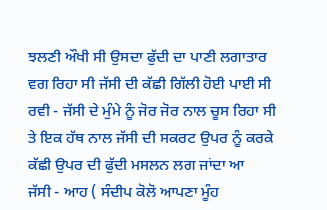ਝਲਣੀ ਔਖੀ ਸੀ ਉਸਦਾ ਫੁੱਦੀ ਦਾ ਪਾਣੀ ਲਗਾਤਾਰ ਵਗ ਰਿਹਾ ਸੀ ਜੱਸੀ ਦੀ ਕੱਛੀ ਗਿੱਲੀ ਹੋਈ ਪਾਈ ਸੀ
ਰਵੀ - ਜੱਸੀ ਦੇ ਮੁੰਮੇ ਨੂੰ ਜੋਰ ਜੋਰ ਨਾਲ ਚੂਸ ਰਿਹਾ ਸੀ ਤੇ ਇਕ ਹੱਥ ਨਾਲ ਜੱਸੀ ਦੀ ਸਕਰਟ ਉਪਰ ਨੂੰ ਕਰਕੇ ਕੱਛੀ ਉਪਰ ਦੀ ਫੁੱਦੀ ਮਸਲਨ ਲਗ ਜਾਂਦਾ ਆ
ਜੱਸੀ - ਆਹ ( ਸੰਦੀਪ ਕੋਲੋ ਆਪਣਾ ਮੂੰਹ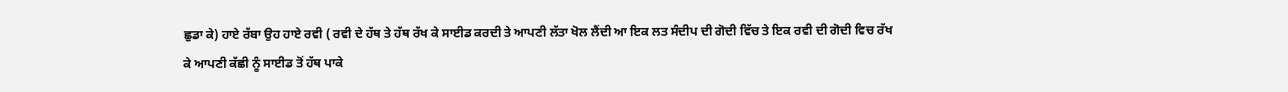ਛੁਡਾ ਕੇ) ਹਾਏ ਰੱਬਾ ਉਹ ਹਾਏ ਰਵੀ ( ਰਵੀ ਦੇ ਹੱਥ ਤੇ ਹੱਥ ਰੱਖ ਕੇ ਸਾਈਡ ਕਰਦੀ ਤੇ ਆਪਣੀ ਲੱਤਾ ਖੋਲ ਲੈਂਦੀ ਆ ਇਕ ਲਤ ਸੰਦੀਪ ਦੀ ਗੋਦੀ ਵਿੱਚ ਤੇ ਇਕ ਰਵੀ ਦੀ ਗੋਦੀ ਵਿਚ ਰੱਖ ਕੇ ਆਪਣੀ ਕੱਛੀ ਨੂੰ ਸਾਈਡ ਤੋਂ ਹੱਥ ਪਾਕੇ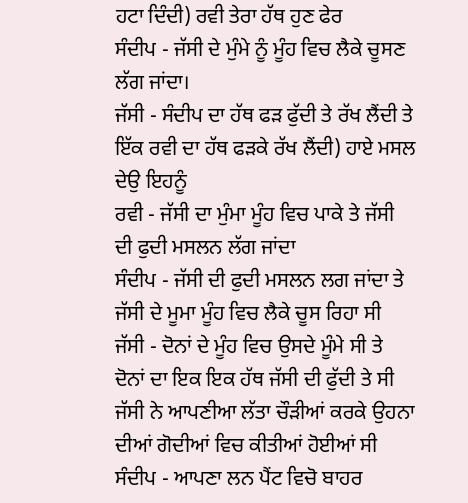ਹਟਾ ਦਿੰਦੀ) ਰਵੀ ਤੇਰਾ ਹੱਥ ਹੁਣ ਫੇਰ
ਸੰਦੀਪ - ਜੱਸੀ ਦੇ ਮੁੰਮੇ ਨੂੰ ਮੂੰਹ ਵਿਚ ਲੈਕੇ ਚੂਸਣ ਲੱਗ ਜਾਂਦਾ।
ਜੱਸੀ - ਸੰਦੀਪ ਦਾ ਹੱਥ ਫੜ ਫੁੱਦੀ ਤੇ ਰੱਖ ਲੈਂਦੀ ਤੇ ਇੱਕ ਰਵੀ ਦਾ ਹੱਥ ਫੜਕੇ ਰੱਖ ਲੈਂਦੀ) ਹਾਏ ਮਸਲ ਦੇਉ ਇਹਨੂੰ
ਰਵੀ - ਜੱਸੀ ਦਾ ਮੁੰਮਾ ਮੂੰਹ ਵਿਚ ਪਾਕੇ ਤੇ ਜੱਸੀ ਦੀ ਫੁਦੀ ਮਸਲਨ ਲੱਗ ਜਾਂਦਾ
ਸੰਦੀਪ - ਜੱਸੀ ਦੀ ਫੁਦੀ ਮਸਲਨ ਲਗ ਜਾਂਦਾ ਤੇ ਜੱਸੀ ਦੇ ਮੂਮਾ ਮੂੰਹ ਵਿਚ ਲੈਕੇ ਚੂਸ ਰਿਹਾ ਸੀ
ਜੱਸੀ - ਦੋਨਾਂ ਦੇ ਮੂੰਹ ਵਿਚ ਉਸਦੇ ਮੂੰਮੇ ਸੀ ਤੇ ਦੋਨਾਂ ਦਾ ਇਕ ਇਕ ਹੱਥ ਜੱਸੀ ਦੀ ਫੁੱਦੀ ਤੇ ਸੀ ਜੱਸੀ ਨੇ ਆਪਣੀਆ ਲੱਤਾ ਚੌੜੀਆਂ ਕਰਕੇ ਉਹਨਾ ਦੀਆਂ ਗੋਦੀਆਂ ਵਿਚ ਕੀਤੀਆਂ ਹੋਈਆਂ ਸੀ
ਸੰਦੀਪ - ਆਪਣਾ ਲਨ ਪੈਂਟ ਵਿਚੋ ਬਾਹਰ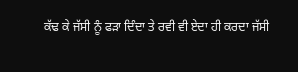ਕੱਢ ਕੇ ਜੱਸੀ ਨੂੰ ਫੜਾ ਦਿੰਦਾ ਤੇ ਰਵੀ ਵੀ ਏਦਾ ਹੀ ਕਰਦਾ ਜੱਸੀ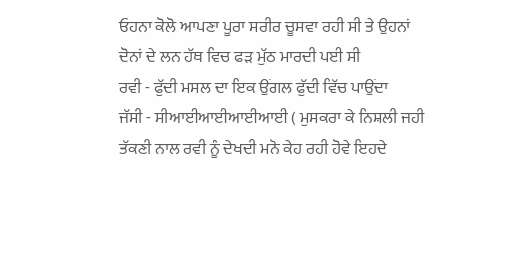ਓਹਨਾ ਕੋਲੋ ਆਪਣਾ ਪੂਰਾ ਸਰੀਰ ਚੂਸਵਾ ਰਹੀ ਸੀ ਤੇ ਉਹਨਾਂ ਦੋਨਾਂ ਦੇ ਲਨ ਹੱਥ ਵਿਚ ਫੜ ਮੁੱਠ ਮਾਰਦੀ ਪਈ ਸੀ
ਰਵੀ - ਫੁੱਦੀ ਮਸਲ ਦਾ ਇਕ ਉਂਗਲ ਫੁੱਦੀ ਵਿੱਚ ਪਾਉਂਦਾ
ਜੱਸੀ - ਸੀਆਈਆਈਆਈਆਈ ( ਮੁਸਕਰਾ ਕੇ ਨਿਸ਼ਲੀ ਜਹੀ ਤੱਕਣੀ ਨਾਲ ਰਵੀ ਨੂੰ ਦੇਖਦੀ ਮਨੋ ਕੇਹ ਰਹੀ ਹੋਵੇ ਇਹਦੇ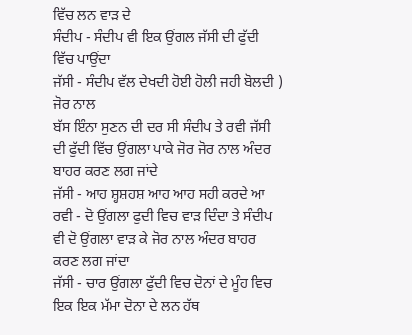ਵਿੱਚ ਲਨ ਵਾੜ ਦੇ
ਸੰਦੀਪ - ਸੰਦੀਪ ਵੀ ਇਕ ਉਂਗਲ ਜੱਸੀ ਦੀ ਫੁੱਦੀ ਵਿੱਚ ਪਾਉਂਦਾ
ਜੱਸੀ - ਸੰਦੀਪ ਵੱਲ ਦੇਖਦੀ ਹੋਈ ਹੋਲੀ ਜਹੀ ਬੋਲਦੀ ) ਜੋਰ ਨਾਲ
ਬੱਸ ਇੰਨਾ ਸੁਣਨ ਦੀ ਦਰ ਸੀ ਸੰਦੀਪ ਤੇ ਰਵੀ ਜੱਸੀ ਦੀ ਫੁੱਦੀ ਵਿੱਚ ਉਂਗਲਾ ਪਾਕੇ ਜੋਰ ਜੋਰ ਨਾਲ ਅੰਦਰ ਬਾਹਰ ਕਰਣ ਲਗ ਜਾਂਦੇ
ਜੱਸੀ - ਆਹ ਸ਼੍ਹਸ਼ਹਸ਼ ਆਹ ਆਹ ਸਹੀ ਕਰਦੇ ਆ
ਰਵੀ - ਦੋ ਉਂਗਲਾ ਫੁਦੀ ਵਿਚ ਵਾੜ ਦਿੰਦਾ ਤੇ ਸੰਦੀਪ ਵੀ ਦੋ ਉਂਗਲਾ ਵਾੜ ਕੇ ਜੋਰ ਨਾਲ ਅੰਦਰ ਬਾਹਰ ਕਰਣ ਲਗ ਜਾਂਦਾ
ਜੱਸੀ - ਚਾਰ ਉਂਗਲਾ ਫੁੱਦੀ ਵਿਚ ਦੋਨਾਂ ਦੇ ਮੂੰਹ ਵਿਚ ਇਕ ਇਕ ਮੱਮਾ ਦੋਨਾ ਦੇ ਲਨ ਹੱਥ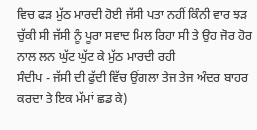ਵਿਚ ਫੜ ਮੁੱਠ ਮਾਰਦੀ ਹੋਈ ਜੱਸੀ ਪਤਾ ਨਹੀਂ ਕਿੰਨੀ ਵਾਰ ਝੜ ਚੁੱਕੀ ਸੀ ਜੱਸੀ ਨੂੰ ਪੂਰਾ ਸਵਾਦ ਮਿਲ ਰਿਹਾ ਸੀ ਤੇ ਉਹ ਜੋਰ ਹੋਰ ਨਾਲ ਲਨ ਘੁੱਟ ਘੁੱਟ ਕੇ ਮੁੱਠ ਮਾਰਦੀ ਰਹੀ
ਸੰਦੀਪ - ਜੱਸੀ ਦੀ ਫੁੱਦੀ ਵਿੱਚ ਉਂਗਲਾ ਤੇਜ ਤੇਜ ਅੰਦਰ ਬਾਹਰ ਕਰਦਾ ਤੇ ਇਕ ਮੱਮਾਂ ਛਡ ਕੇ)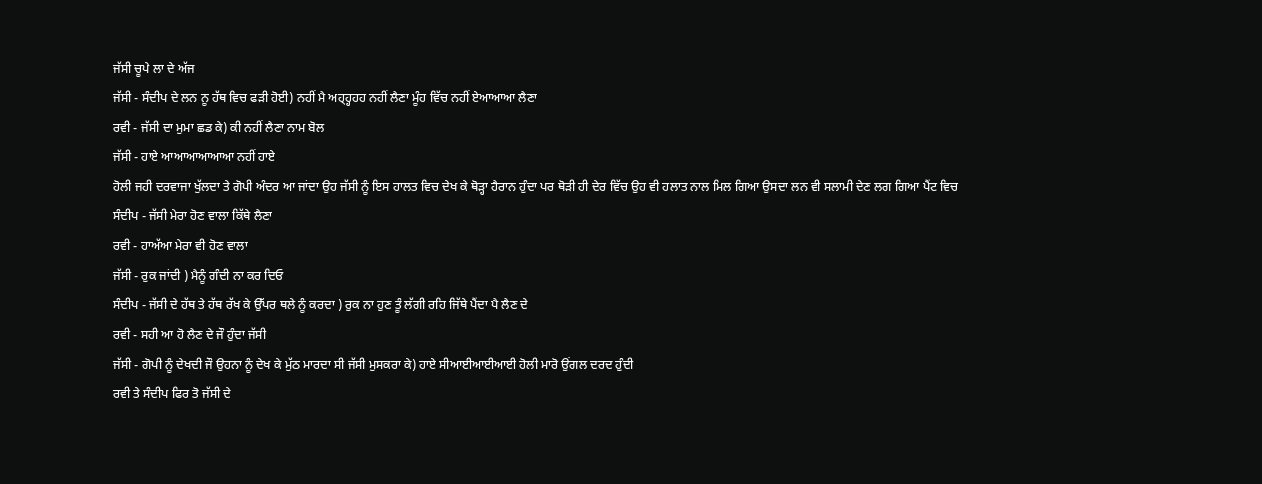ਜੱਸੀ ਚੂਪੇ ਲਾ ਦੇ ਅੱਜ
ਜੱਸੀ - ਸੰਦੀਪ ਦੇ ਲਨ ਨੂ ਹੱਥ ਵਿਚ ਫੜੀ ਹੋਈ) ਨਹੀਂ ਮੈ ਅਹ੍ਹ੍ਹਹਹ ਨਹੀਂ ਲੈਣਾ ਮੂੰਹ ਵਿੱਚ ਨਹੀਂ ਏਆਆਆ ਲੈਣਾ
ਰਵੀ - ਜੱਸੀ ਦਾ ਮੁਮਾ ਛਡ ਕੇ) ਕੀ ਨਹੀਂ ਲੈਣਾ ਨਾਮ ਬੋਲ
ਜੱਸੀ - ਹਾਏ ਆਆਆਆਆਆ ਨਹੀਂ ਹਾਏ
ਹੋਲੀ ਜਹੀ ਦਰਵਾਜਾ ਖੁੱਲਦਾ ਤੇ ਗੋਪੀ ਅੰਦਰ ਆ ਜਾਂਦਾ ਉਹ ਜੱਸੀ ਨੂੰ ਇਸ ਹਾਲਤ ਵਿਚ ਦੇਖ ਕੇ ਥੋੜ੍ਹਾ ਹੈਰਾਨ ਹੁੰਦਾ ਪਰ ਥੋੜੀ ਹੀ ਦੇਰ ਵਿੱਚ ਉਹ ਵੀ ਹਲਾਤ ਨਾਲ ਮਿਲ ਗਿਆ ਉਸਦਾ ਲਨ ਵੀ ਸਲਾਮੀ ਦੇਣ ਲਗ ਗਿਆ ਪੈਂਟ ਵਿਚ
ਸੰਦੀਪ - ਜੱਸੀ ਮੇਰਾ ਹੋਣ ਵਾਲਾ ਕਿੱਥੇ ਲੈਣਾ
ਰਵੀ - ਹਾਅੱਆ ਮੇਰਾ ਵੀ ਹੋਣ ਵਾਲਾ
ਜੱਸੀ - ਰੁਕ ਜਾਂਦੀ ) ਮੈਨੂੰ ਗੰਦੀ ਨਾ ਕਰ ਦਿਓ
ਸੰਦੀਪ - ਜੱਸੀ ਦੇ ਹੱਥ ਤੇ ਹੱਥ ਰੱਖ ਕੇ ਉੱਪਰ ਥਲੇ ਨੂੰ ਕਰਦਾ ) ਰੁਕ ਨਾ ਹੁਣ ਤੂੰ ਲੱਗੀ ਰਹਿ ਜਿੱਥੇ ਪੈਂਦਾ ਪੈ ਲੈਣ ਦੇ
ਰਵੀ - ਸਹੀ ਆ ਹੋ ਲੈਣ ਦੇ ਜੌ ਹੁੰਦਾ ਜੱਸੀ
ਜੱਸੀ - ਗੋਪੀ ਨੂੰ ਦੇਖਦੀ ਜੌ ਉਹਨਾ ਨੂੰ ਦੇਖ ਕੇ ਮੁੱਠ ਮਾਰਦਾ ਸੀ ਜੱਸੀ ਮੁਸਕਰਾ ਕੇ) ਹਾਏ ਸੀਆਈਆਈਆਈ ਹੋਲੀ ਮਾਰੋ ਉਂਗਲ ਦਰਦ ਹੁੰਦੀ
ਰਵੀ ਤੇ ਸੰਦੀਪ ਫਿਰ ਤੋ ਜੱਸੀ ਦੇ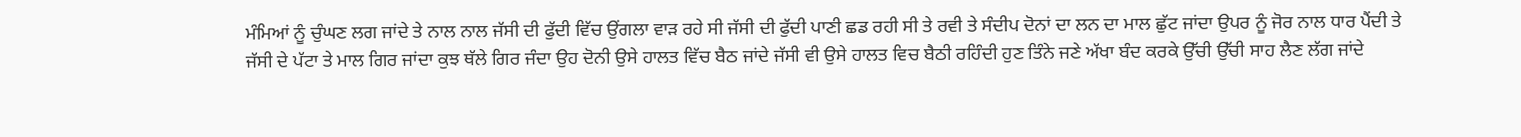ਮੰਮਿਆਂ ਨੂੰ ਚੁੰਘਣ ਲਗ ਜਾਂਦੇ ਤੇ ਨਾਲ ਨਾਲ ਜੱਸੀ ਦੀ ਫੁੱਦੀ ਵਿੱਚ ਉਂਗਲਾ ਵਾੜ ਰਹੇ ਸੀ ਜੱਸੀ ਦੀ ਫੁੱਦੀ ਪਾਣੀ ਛਡ ਰਹੀ ਸੀ ਤੇ ਰਵੀ ਤੇ ਸੰਦੀਪ ਦੋਨਾਂ ਦਾ ਲਨ ਦਾ ਮਾਲ ਛੁੱਟ ਜਾਂਦਾ ਉਪਰ ਨੂੰ ਜੋਰ ਨਾਲ ਧਾਰ ਪੈਂਦੀ ਤੇ ਜੱਸੀ ਦੇ ਪੱਟਾ ਤੇ ਮਾਲ ਗਿਰ ਜਾਂਦਾ ਕੁਝ ਥੱਲੇ ਗਿਰ ਜੰਦਾ ਉਹ ਦੋਨੀ ਉਸੇ ਹਾਲਤ ਵਿੱਚ ਬੈਠ ਜਾਂਦੇ ਜੱਸੀ ਵੀ ਉਸੇ ਹਾਲਤ ਵਿਚ ਬੈਠੀ ਰਹਿੰਦੀ ਹੁਣ ਤਿੰਨੇ ਜਣੇ ਅੱਖਾ ਬੰਦ ਕਰਕੇ ਉੱਚੀ ਉੱਚੀ ਸਾਹ ਲੈਣ ਲੱਗ ਜਾਂਦੇ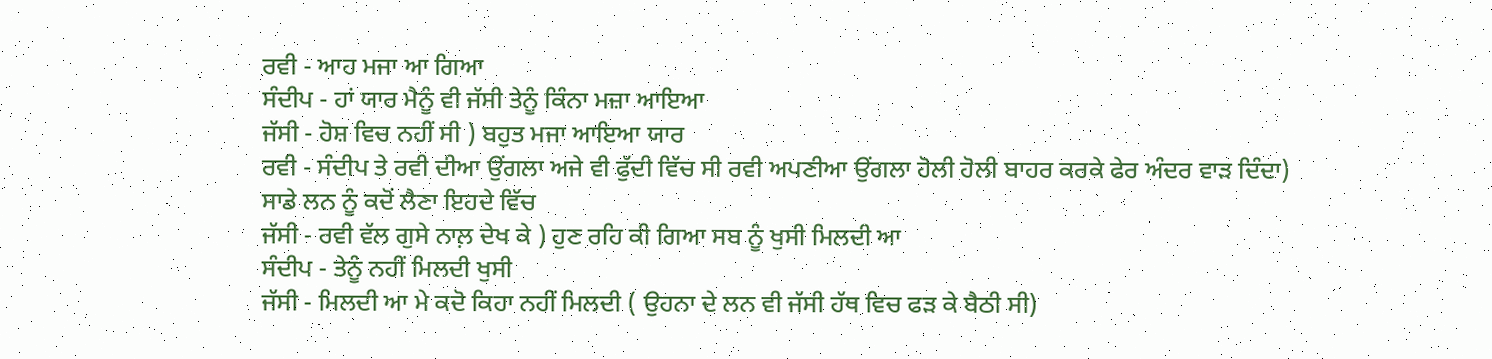ਰਵੀ - ਆਹ ਮਜਾ ਆ ਗਿਆ
ਸੰਦੀਪ - ਹਾਂ ਯਾਰ ਮੈਨੂੰ ਵੀ ਜੱਸੀ ਤੇਨੂੰ ਕਿੰਨਾ ਮਜ਼ਾ ਆਇਆ
ਜੱਸੀ - ਹੋਸ਼ ਵਿਚ ਨਹੀਂ ਸੀ ) ਬਹੁਤ ਮਜਾ ਆਇਆ ਯਾਰ
ਰਵੀ - ਸੰਦੀਪ ਤੇ ਰਵੀ ਦੀਆ ਉਂਗਲਾ ਅਜੇ ਵੀ ਫੁੱਦੀ ਵਿੱਚ ਸੀ ਰਵੀ ਅਪਣੀਆ ਉਂਗਲਾ ਹੋਲੀ ਹੋਲੀ ਬਾਹਰ ਕਰਕੇ ਫੇਰ ਅੰਦਰ ਵਾੜ ਦਿੰਦਾ)
ਸਾਡੇ ਲਨ ਨੂੰ ਕਦੋਂ ਲੈਣਾ ਇਹਦੇ ਵਿੱਚ
ਜੱਸੀ - ਰਵੀ ਵੱਲ ਗੁਸੇ ਨਾਲ਼ ਦੇਖ ਕੇ ) ਹੁਣ ਰਹਿ ਕੀ ਗਿਆ ਸਬ ਨੂੰ ਖੁਸੀ ਮਿਲਦੀ ਆ
ਸੰਦੀਪ - ਤੇਨੂੰ ਨਹੀਂ ਮਿਲਦੀ ਖੁਸੀ
ਜੱਸੀ - ਮਿਲਦੀ ਆ ਮੇ ਕਦੋ ਕਿਹਾ ਨਹੀਂ ਮਿਲਦੀ ( ਉਹਨਾ ਦੇ ਲਨ ਵੀ ਜੱਸੀ ਹੱਥ ਵਿਚ ਫੜ ਕੇ ਬੈਠੀ ਸੀ)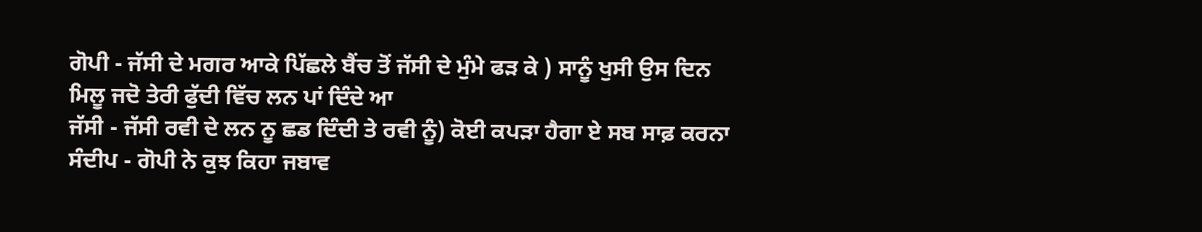ਗੋਪੀ - ਜੱਸੀ ਦੇ ਮਗਰ ਆਕੇ ਪਿੱਛਲੇ ਬੈਂਚ ਤੋਂ ਜੱਸੀ ਦੇ ਮੁੰਮੇ ਫੜ ਕੇ ) ਸਾਨੂੰ ਖੁਸੀ ਉਸ ਦਿਨ ਮਿਲੂ ਜਦੋ ਤੇਰੀ ਫੁੱਦੀ ਵਿੱਚ ਲਨ ਪਾਂ ਦਿੰਦੇ ਆ
ਜੱਸੀ - ਜੱਸੀ ਰਵੀ ਦੇ ਲਨ ਨੂ ਛਡ ਦਿੰਦੀ ਤੇ ਰਵੀ ਨੂੰ) ਕੋਈ ਕਪੜਾ ਹੈਗਾ ਏ ਸਬ ਸਾਫ਼ ਕਰਨਾ
ਸੰਦੀਪ - ਗੋਪੀ ਨੇ ਕੁਝ ਕਿਹਾ ਜਬਾਵ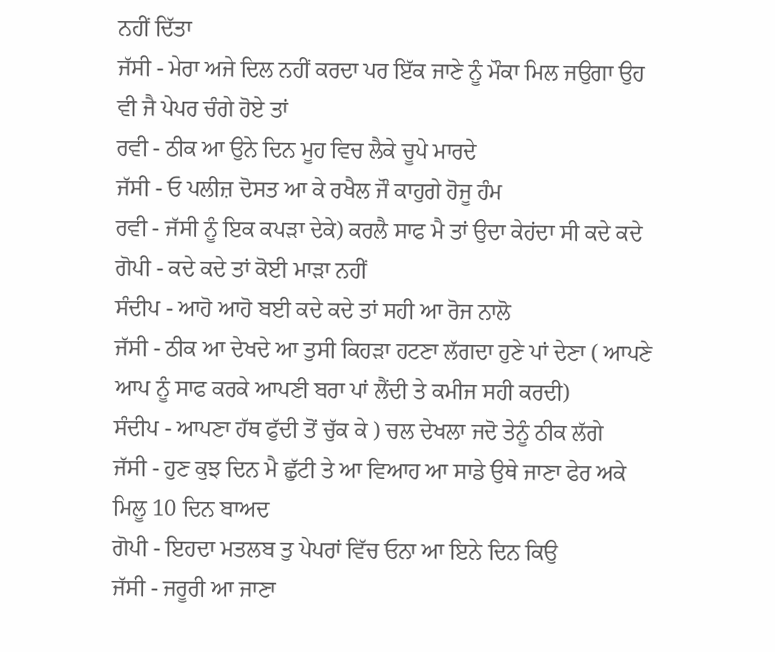ਨਹੀਂ ਦਿੱਤਾ
ਜੱਸੀ - ਮੇਰਾ ਅਜੇ ਦਿਲ ਨਹੀਂ ਕਰਦਾ ਪਰ ਇੱਕ ਜਾਣੇ ਨੂੰ ਮੌਕਾ ਮਿਲ ਜਉਗਾ ਉਹ ਵੀ ਜੈ ਪੇਪਰ ਚੰਗੇ ਹੋਏ ਤਾਂ
ਰਵੀ - ਠੀਕ ਆ ਉਨੇ ਦਿਨ ਮੂਹ ਵਿਚ ਲੈਕੇ ਚੂਪੇ ਮਾਰਦੇ
ਜੱਸੀ - ਓ ਪਲੀਜ਼ ਦੋਸਤ ਆ ਕੇ ਰਖੈਲ ਜੌ ਕਾਹੁਗੇ ਹੋਜੂ ਹੰਮ
ਰਵੀ - ਜੱਸੀ ਨੂੰ ਇਕ ਕਪੜਾ ਦੇਕੇ) ਕਰਲੈ ਸਾਫ ਮੈ ਤਾਂ ਉਦਾ ਕੇਹਂਦਾ ਸੀ ਕਦੇ ਕਦੇ
ਗੋਪੀ - ਕਦੇ ਕਦੇ ਤਾਂ ਕੋਈ ਮਾੜਾ ਨਹੀਂ
ਸੰਦੀਪ - ਆਹੋ ਆਹੋ ਬਈ ਕਦੇ ਕਦੇ ਤਾਂ ਸਹੀ ਆ ਰੋਜ ਨਾਲੋ
ਜੱਸੀ - ਠੀਕ ਆ ਦੇਖਦੇ ਆ ਤੁਸੀ ਕਿਹੜਾ ਹਟਣਾ ਲੱਗਦਾ ਹੁਣੇ ਪਾਂ ਦੇਣਾ ( ਆਪਣੇ ਆਪ ਨੂੰ ਸਾਫ ਕਰਕੇ ਆਪਣੀ ਬਰਾ ਪਾਂ ਲੈਂਦੀ ਤੇ ਕਮੀਜ ਸਹੀ ਕਰਦੀ)
ਸੰਦੀਪ - ਆਪਣਾ ਹੱਥ ਫੁੱਦੀ ਤੋਂ ਚੁੱਕ ਕੇ ) ਚਲ ਦੇਖਲਾ ਜਦੋ ਤੇਨੂੰ ਠੀਕ ਲੱਗੇ
ਜੱਸੀ - ਹੁਣ ਕੁਝ ਦਿਨ ਮੈ ਛੁੱਟੀ ਤੇ ਆ ਵਿਆਹ ਆ ਸਾਡੇ ਉਥੇ ਜਾਣਾ ਫੇਰ ਅਕੇ ਮਿਲੂ 10 ਦਿਨ ਬਾਅਦ
ਗੋਪੀ - ਇਹਦਾ ਮਤਲਬ ਤੁ ਪੇਪਰਾਂ ਵਿੱਚ ਓਨਾ ਆ ਇਨੇ ਦਿਨ ਕਿਉ
ਜੱਸੀ - ਜਰੂਰੀ ਆ ਜਾਣਾ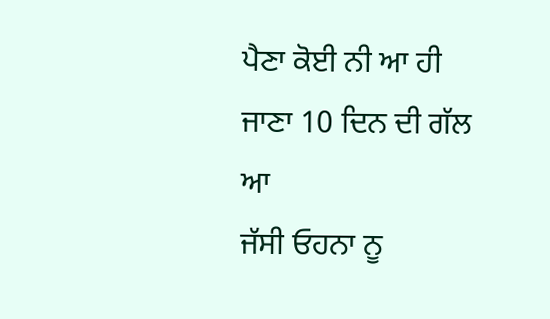ਪੈਣਾ ਕੋਈ ਨੀ ਆ ਹੀ ਜਾਣਾ 10 ਦਿਨ ਦੀ ਗੱਲ ਆ
ਜੱਸੀ ਓਹਨਾ ਨੂ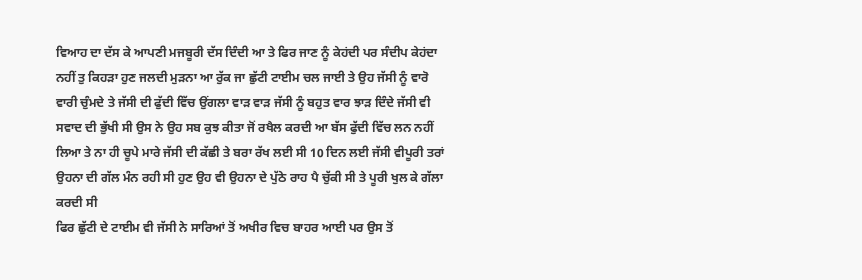ਵਿਆਹ ਦਾ ਦੱਸ ਕੇ ਆਪਣੀ ਮਜਬੂਰੀ ਦੱਸ ਦਿੰਦੀ ਆ ਤੇ ਫਿਰ ਜਾਣ ਨੂੰ ਕੇਹਂਦੀ ਪਰ ਸੰਦੀਪ ਕੇਹਂਦਾ ਨਹੀਂ ਤੁ ਕਿਹੜਾ ਹੁਣ ਜਲਦੀ ਮੁੜਨਾ ਆ ਰੁੱਕ ਜਾ ਛੁੱਟੀ ਟਾਈਮ ਚਲ ਜਾਈ ਤੇ ਉਹ ਜੱਸੀ ਨੂੰ ਵਾਰੋ ਵਾਰੀ ਚੁੰਮਦੇ ਤੇ ਜੱਸੀ ਦੀ ਫੁੱਦੀ ਵਿੱਚ ਉਂਗਲਾ ਵਾੜ ਵਾੜ ਜੱਸੀ ਨੂੰ ਬਹੁਤ ਵਾਰ ਝਾੜ ਦਿੰਦੇ ਜੱਸੀ ਵੀ ਸਵਾਦ ਦੀ ਭੁੱਖੀ ਸੀ ਉਸ ਨੇ ਉਹ ਸਬ ਕੁਝ ਕੀਤਾ ਜੋਂ ਰਖੈਲ ਕਰਦੀ ਆ ਬੱਸ ਫੁੱਦੀ ਵਿੱਚ ਲਨ ਨਹੀਂ ਲਿਆ ਤੇ ਨਾ ਹੀ ਚੂਪੇ ਮਾਰੇ ਜੱਸੀ ਦੀ ਕੱਛੀ ਤੇ ਬਰਾ ਰੱਖ ਲਈ ਸੀ 10 ਦਿਨ ਲਈ ਜੱਸੀ ਵੀਪੂਰੀ ਤਰਾਂ ਉਹਨਾ ਦੀ ਗੱਲ ਮੰਨ ਰਹੀ ਸੀ ਹੁਣ ਉਹ ਵੀ ਉਹਨਾ ਦੇ ਪੁੱਠੇ ਰਾਹ ਪੈ ਚੁੱਕੀ ਸੀ ਤੇ ਪੂਰੀ ਖੁਲ ਕੇ ਗੱਲਾ ਕਰਦੀ ਸੀ
ਫਿਰ ਛੁੱਟੀ ਦੇ ਟਾਈਮ ਵੀ ਜੱਸੀ ਨੇ ਸਾਰਿਆਂ ਤੋਂ ਅਖੀਰ ਵਿਚ ਬਾਹਰ ਆਈ ਪਰ ਉਸ ਤੋਂ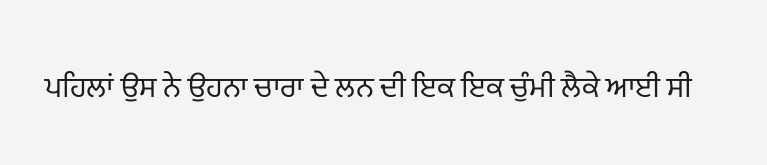ਪਹਿਲਾਂ ਉਸ ਨੇ ਉਹਨਾ ਚਾਰਾ ਦੇ ਲਨ ਦੀ ਇਕ ਇਕ ਚੁੰਮੀ ਲੈਕੇ ਆਈ ਸੀ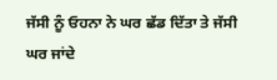ਜੱਸੀ ਨੂੰ ਓਹਨਾ ਨੇ ਘਰ ਛੱਡ ਦਿੱਤਾ ਤੇ ਜੱਸੀ ਘਰ ਜਾਂਦੇ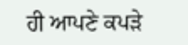ਹੀ ਆਪਣੇ ਕਪੜੇ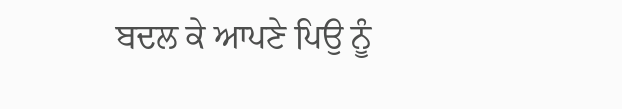ਬਦਲ ਕੇ ਆਪਣੇ ਪਿਉ ਨੂੰ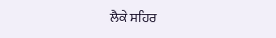ਲੈਕੇ ਸਹਿਰ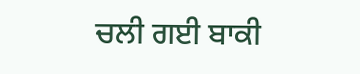ਚਲੀ ਗਈ ਬਾਕੀ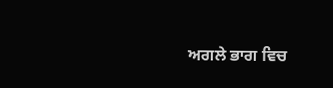ਅਗਲੇ ਭਾਗ ਵਿਚ